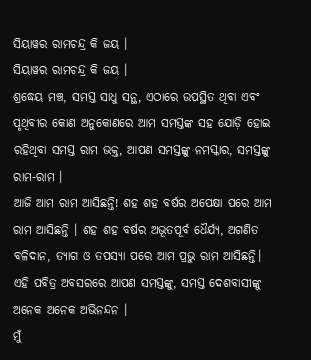ସିୟାୱର ରାମଚନ୍ଦ୍ର କି ଜୟ ।
ସିୟାୱର ରାମଚନ୍ଦ୍ର କି ଜୟ ।
ଶ୍ରଦ୍ଧେୟ ମଞ୍ଚ, ସମସ୍ତ ସାଧୁ ସନ୍ଥ, ଏଠାରେ ଉପସ୍ଥିତ ଥିବା ଏବଂ ପୃଥିବୀର କୋଣ ଅନୁକୋଣରେ ଆମ ସମସ୍ତଙ୍କ ସହ ଯୋଡ଼ି ହୋଇ ରହିଥିବା ସମସ୍ତ ରାମ ଭକ୍ତ, ଆପଣ ସମସ୍ତଙ୍କୁ ନମସ୍କାର, ସମସ୍ତଙ୍କୁ ରାମ-ରାମ ।
ଆଜି ଆମ ରାମ ଆସିଛନ୍ତି! ଶହ ଶହ ବର୍ଷର ଅପେକ୍ଷା ପରେ ଆମ ରାମ ଆସିଛନ୍ତି । ଶହ ଶହ ବର୍ଷର ଅଭୂତପୂର୍ବ ଧୈର୍ଯ୍ୟ, ଅଗଣିତ ବଳିଦାନ, ତ୍ୟାଗ ଓ ତପସ୍ୟା ପରେ ଆମ ପ୍ରଭୁ ରାମ ଆସିଛନ୍ତି। ଏହି ପବିତ୍ର ଅବସରରେ ଆପଣ ସମସ୍ତଙ୍କୁ, ସମସ୍ତ ଦେଶବାସୀଙ୍କୁ ଅନେକ ଅନେକ ଅଭିନନ୍ଦନ ।
ମୁଁ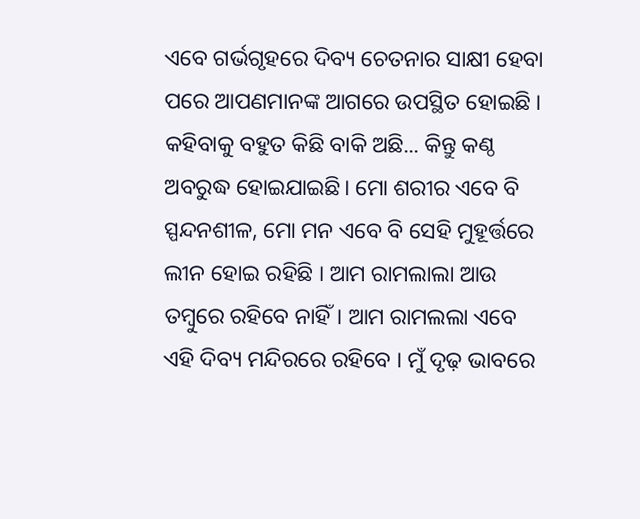ଏବେ ଗର୍ଭଗୃହରେ ଦିବ୍ୟ ଚେତନାର ସାକ୍ଷୀ ହେବା ପରେ ଆପଣମାନଙ୍କ ଆଗରେ ଉପସ୍ଥିତ ହୋଇଛି । କହିବାକୁ ବହୁତ କିଛି ବାକି ଅଛି... କିନ୍ତୁ କଣ୍ଠ ଅବରୁଦ୍ଧ ହୋଇଯାଇଛି। ମୋ ଶରୀର ଏବେ ବି ସ୍ପନ୍ଦନଶୀଳ, ମୋ ମନ ଏବେ ବି ସେହି ମୁହୂର୍ତ୍ତରେ ଲୀନ ହୋଇ ରହିଛି । ଆମ ରାମଲାଲା ଆଉ ତମ୍ବୁରେ ରହିବେ ନାହିଁ। ଆମ ରାମଲଲା ଏବେ ଏହି ଦିବ୍ୟ ମନ୍ଦିରରେ ରହିବେ । ମୁଁ ଦୃଢ଼ ଭାବରେ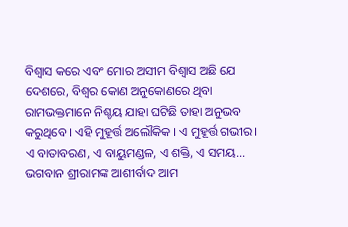ବିଶ୍ୱାସ କରେ ଏବଂ ମୋର ଅସୀମ ବିଶ୍ୱାସ ଅଛି ଯେ ଦେଶରେ, ବିଶ୍ୱର କୋଣ ଅନୁକୋଣରେ ଥିବା ରାମଭକ୍ତମାନେ ନିଶ୍ଚୟ ଯାହା ଘଟିଛି ତାହା ଅନୁଭବ କରୁଥିବେ । ଏହି ମୁହୂର୍ତ୍ତ ଅଲୌକିକ । ଏ ମୁହୂର୍ତ୍ତ ଗଭୀର। ଏ ବାତାବରଣ, ଏ ବାୟୁମଣ୍ଡଳ, ଏ ଶକ୍ତି, ଏ ସମୟ... ଭଗବାନ ଶ୍ରୀରାମଙ୍କ ଆଶୀର୍ବାଦ ଆମ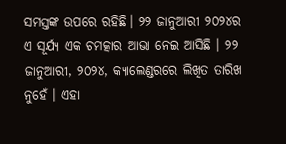ସମସ୍ତଙ୍କ ଉପରେ ରହିଛି। ୨୨ ଜାନୁଆରୀ ୨୦୨୪ର ଏ ସୂର୍ଯ୍ୟ ଏକ ଚମତ୍କାର ଆଭା ନେଇ ଆସିଛି । ୨୨ ଜାନୁଆରୀ, ୨୦୨୪, କ୍ୟାଲେଣ୍ଡରରେ ଲିଖିତ ତାରିଖ ନୁହେଁ । ଏହା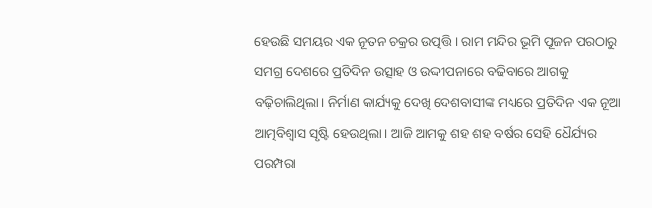ହେଉଛି ସମୟର ଏକ ନୂତନ ଚକ୍ରର ଉତ୍ପତ୍ତି । ରାମ ମନ୍ଦିର ଭୂମି ପୂଜନ ପରଠାରୁ ସମଗ୍ର ଦେଶରେ ପ୍ରତିଦିନ ଉତ୍ସାହ ଓ ଉଦ୍ଦୀପନାରେ ବଢିବାରେ ଆଗକୁ ବଢ଼ିଚାଲିଥିଲା। ନିର୍ମାଣ କାର୍ଯ୍ୟକୁ ଦେଖି ଦେଶବାସୀଙ୍କ ମଧ୍ୟରେ ପ୍ରତିଦିନ ଏକ ନୂଆ ଆତ୍ମବିଶ୍ୱାସ ସୃଷ୍ଟି ହେଉଥିଲା। ଆଜି ଆମକୁ ଶହ ଶହ ବର୍ଷର ସେହି ଧୈର୍ଯ୍ୟର ପରମ୍ପରା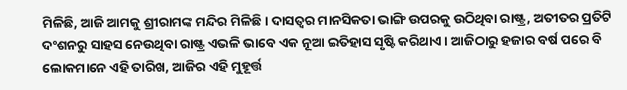ମିଳିଛି, ଆଜି ଆମକୁ ଶ୍ରୀରାମଙ୍କ ମନ୍ଦିର ମିଳିଛି । ଦାସତ୍ୱର ମାନସିକତା ଭାଙ୍ଗି ଉପରକୁ ଉଠିଥିବା ରାଷ୍ଟ୍ର, ଅତୀତର ପ୍ରତିଟି ଦଂଶନରୁ ସାହସ ନେଉଥିବା ରାଷ୍ଟ୍ର ଏଭଳି ଭାବେ ଏକ ନୂଆ ଇତିହାସ ସୃଷ୍ଟି କରିଥାଏ। ଆଜିଠାରୁ ହଜାର ବର୍ଷ ପରେ ବି ଲୋକମାନେ ଏହି ତାରିଖ, ଆଜିର ଏହି ମୁହୂର୍ତ୍ତ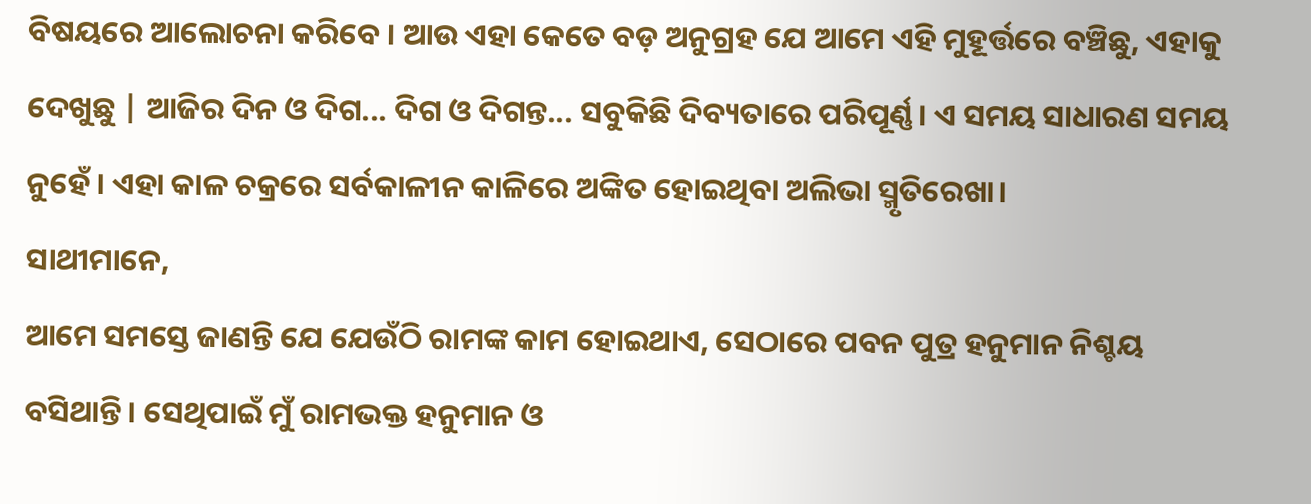ବିଷୟରେ ଆଲୋଚନା କରିବେ । ଆଉ ଏହା କେତେ ବଡ଼ ଅନୁଗ୍ରହ ଯେ ଆମେ ଏହି ମୁହୂର୍ତ୍ତରେ ବଞ୍ଚିଛୁ, ଏହାକୁ ଦେଖୁଛୁ | ଆଜିର ଦିନ ଓ ଦିଗ... ଦିଗ ଓ ଦିଗନ୍ତ... ସବୁକିଛି ଦିବ୍ୟତାରେ ପରିପୂର୍ଣ୍ଣ। ଏ ସମୟ ସାଧାରଣ ସମୟ ନୁହେଁ । ଏହା କାଳ ଚକ୍ରରେ ସର୍ବକାଳୀନ କାଳିରେ ଅଙ୍କିତ ହୋଇଥିବା ଅଲିଭା ସ୍ମୃତିରେଖା।
ସାଥୀମାନେ,
ଆମେ ସମସ୍ତେ ଜାଣନ୍ତି ଯେ ଯେଉଁଠି ରାମଙ୍କ କାମ ହୋଇଥାଏ, ସେଠାରେ ପବନ ପୁତ୍ର ହନୁମାନ ନିଶ୍ଚୟ ବସିଥାନ୍ତି । ସେଥିପାଇଁ ମୁଁ ରାମଭକ୍ତ ହନୁମାନ ଓ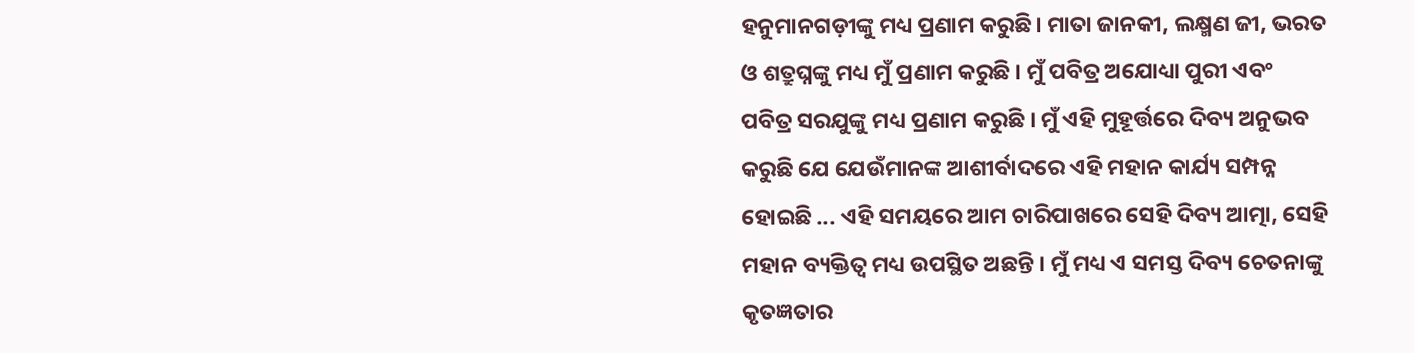ହନୁମାନଗଡ଼ୀଙ୍କୁ ମଧ୍ୟ ପ୍ରଣାମ କରୁଛି। ମାତା ଜାନକୀ, ଲକ୍ଷ୍ମଣ ଜୀ, ଭରତ ଓ ଶତ୍ରୁଘ୍ନଙ୍କୁ ମଧ୍ୟ ମୁଁ ପ୍ରଣାମ କରୁଛି । ମୁଁ ପବିତ୍ର ଅଯୋଧ୍ୟା ପୁରୀ ଏବଂ ପବିତ୍ର ସରଯୁଙ୍କୁ ମଧ୍ୟ ପ୍ରଣାମ କରୁଛି । ମୁଁ ଏହି ମୁହୂର୍ତ୍ତରେ ଦିବ୍ୟ ଅନୁଭବ କରୁଛି ଯେ ଯେଉଁମାନଙ୍କ ଆଶୀର୍ବାଦରେ ଏହି ମହାନ କାର୍ଯ୍ୟ ସମ୍ପନ୍ନ ହୋଇଛି ... ଏହି ସମୟରେ ଆମ ଚାରିପାଖରେ ସେହି ଦିବ୍ୟ ଆତ୍ମା, ସେହି ମହାନ ବ୍ୟକ୍ତିତ୍ୱ ମଧ୍ୟ ଉପସ୍ଥିତ ଅଛନ୍ତି । ମୁଁ ମଧ୍ୟ ଏ ସମସ୍ତ ଦିବ୍ୟ ଚେତନାଙ୍କୁ କୃତଜ୍ଞତାର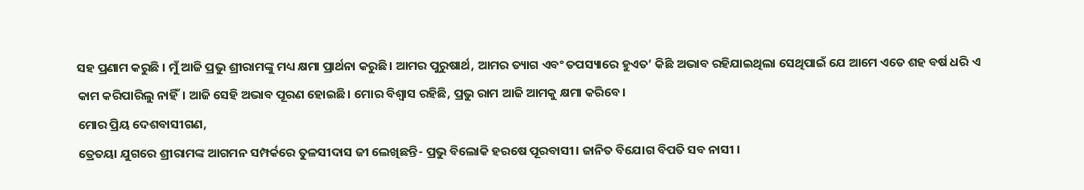ସହ ପ୍ରଣାମ କରୁଛି । ମୁଁ ଆଜି ପ୍ରଭୁ ଶ୍ରୀରାମଙ୍କୁ ମଧ୍ୟ କ୍ଷମା ପ୍ରାର୍ଥନା କରୁଛି। ଆମର ପୁରୁଷାର୍ଥ, ଆମର ତ୍ୟାଗ ଏବଂ ତପସ୍ୟାରେ ହୁଏତ’ କିଛି ଅଭାବ ରହିଯାଇଥିଲା ସେଥିପାଇଁ ଯେ ଆମେ ଏତେ ଶହ ବର୍ଷ ଧରି ଏ କାମ କରିପାରିଲୁ ନାହିଁ। ଆଜି ସେହି ଅଭାବ ପୂରଣ ହୋଇଛି। ମୋର ବିଶ୍ୱାସ ରହିଛି, ପ୍ରଭୁ ରାମ ଆଜି ଆମକୁ କ୍ଷମା କରିବେ।
ମୋର ପ୍ରିୟ ଦେଶବାସୀଗଣ,
ତ୍ରେତୟା ଯୁଗରେ ଶ୍ରୀରାମଙ୍କ ଆଗମନ ସମ୍ପର୍କରେ ତୁଳସୀଦାସ ଜୀ ଲେଖିଛନ୍ତି- ପ୍ରଭୁ ବିଲୋକି ହରଷେ ପୂରବାସୀ। ଜାନିତ ବିଯୋଗ ବିପତି ସବ ନାସୀ ।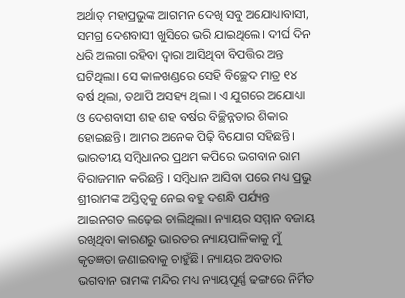ଅର୍ଥାତ୍ ମହାପ୍ରଭୁଙ୍କ ଆଗମନ ଦେଖି ସବୁ ଅଯୋଧ୍ୟାବାସୀ, ସମଗ୍ର ଦେଶବାସୀ ଖୁସିରେ ଭରି ଯାଇଥିଲେ। ଦୀର୍ଘ ଦିନ ଧରି ଅଲଗା ରହିବା ଦ୍ୱାରା ଆସିଥିବା ବିପତ୍ତିର ଅନ୍ତ ଘଟିଥିଲା। ସେ କାଳଖଣ୍ଡରେ ସେହି ବିଚ୍ଛେଦ ମାତ୍ର ୧୪ ବର୍ଷ ଥିଲା, ତଥାପି ଅସହ୍ୟ ଥିଲା । ଏ ଯୁଗରେ ଅଯୋଧ୍ୟା ଓ ଦେଶବାସୀ ଶହ ଶହ ବର୍ଷର ବିଚ୍ଛିନ୍ନତାର ଶିକାର ହୋଇଛନ୍ତି। ଆମର ଅନେକ ପିଢ଼ି ବିଯୋଗ ସହିଛନ୍ତି। ଭାରତୀୟ ସମ୍ବିଧାନର ପ୍ରଥମ କପିରେ ଭଗବାନ ରାମ ବିରାଜମାନ କରିଛନ୍ତି । ସମ୍ବିଧାନ ଆସିବା ପରେ ମଧ୍ୟ ପ୍ରଭୁ ଶ୍ରୀରାମଙ୍କ ଅସ୍ତିତ୍ୱକୁ ନେଇ ବହୁ ଦଶନ୍ଧି ପର୍ଯ୍ୟନ୍ତ ଆଇନଗତ ଲଢ଼େଇ ଚାଲିଥିଲା। ନ୍ୟାୟର ସମ୍ମାନ ବଜାୟ ରଖିଥିବା କାରଣରୁ ଭାରତର ନ୍ୟାୟପାଳିକାକୁ ମୁଁ କୃତଜ୍ଞତା ଜଣାଇବାକୁ ଚାହୁଁଛି। ନ୍ୟାୟର ଅବତାର ଭଗବାନ ରାମଙ୍କ ମନ୍ଦିର ମଧ୍ୟ ନ୍ୟାୟପୂର୍ଣ୍ଣ ଢଙ୍ଗରେ ନିର୍ମିତ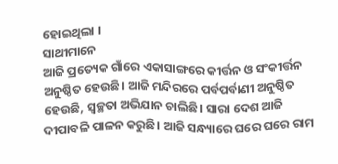ହୋଇଥିଲା ।
ସାଥୀମାନେ
ଆଜି ପ୍ରତ୍ୟେକ ଗାଁରେ ଏକାସାଙ୍ଗରେ କୀର୍ତ୍ତନ ଓ ସଂକୀର୍ତ୍ତନ ଅନୁଷ୍ଠିତ ହେଉଛି। ଆଜି ମନ୍ଦିରରେ ପର୍ବପର୍ବାଣୀ ଅନୁଷ୍ଠିତ ହେଉଛି, ସ୍ୱଚ୍ଛତା ଅଭିଯାନ ଚାଲିଛି। ସାରା ଦେଶ ଆଜି ଦୀପାବଳି ପାଳନ କରୁଛି। ଆଜି ସନ୍ଧ୍ୟାରେ ଘରେ ଘରେ ରାମ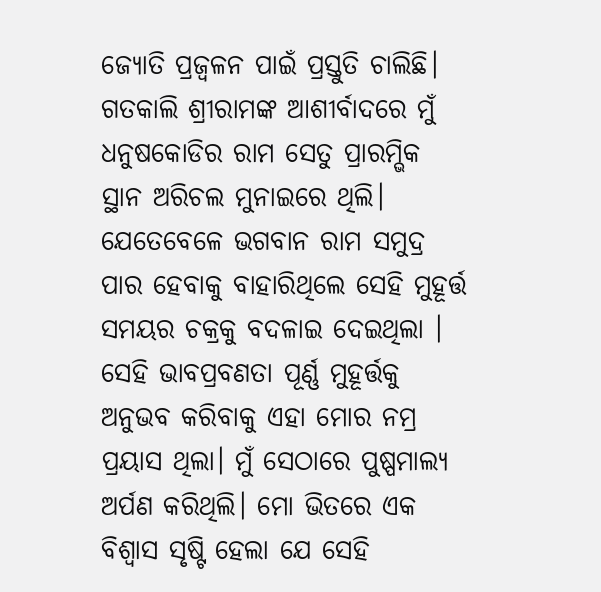ଜ୍ୟୋତି ପ୍ରଜ୍ୱଳନ ପାଇଁ ପ୍ରସ୍ତୁତି ଚାଲିଛି। ଗତକାଲି ଶ୍ରୀରାମଙ୍କ ଆଶୀର୍ବାଦରେ ମୁଁ ଧନୁଷକୋଡିର ରାମ ସେତୁ ପ୍ରାରମ୍ଭିକ ସ୍ଥାନ ଅରିଚଲ ମୁନାଇରେ ଥିଲି। ଯେତେବେଳେ ଭଗବାନ ରାମ ସମୁଦ୍ର ପାର ହେବାକୁ ବାହାରିଥିଲେ ସେହି ମୁହୂର୍ତ୍ତ ସମୟର ଚକ୍ରକୁ ବଦଳାଇ ଦେଇଥିଲା । ସେହି ଭାବପ୍ରବଣତା ପୂର୍ଣ୍ଣ ମୁହୂର୍ତ୍ତକୁ ଅନୁଭବ କରିବାକୁ ଏହା ମୋର ନମ୍ର ପ୍ରୟାସ ଥିଲା। ମୁଁ ସେଠାରେ ପୁଷ୍ପମାଲ୍ୟ ଅର୍ପଣ କରିଥିଲି। ମୋ ଭିତରେ ଏକ ବିଶ୍ୱାସ ସୃଷ୍ଟି ହେଲା ଯେ ସେହି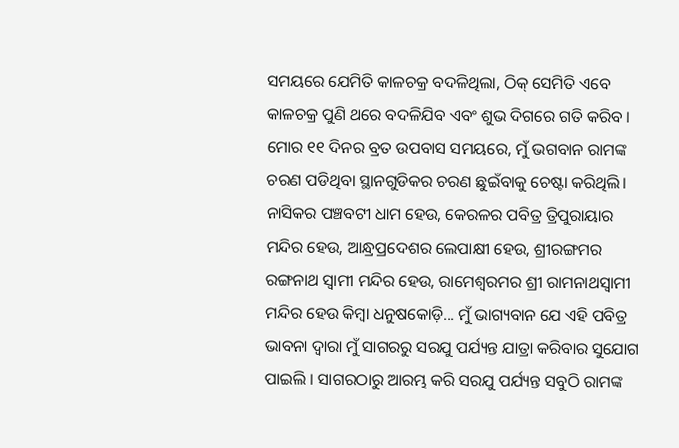ସମୟରେ ଯେମିତି କାଳଚକ୍ର ବଦଳିଥିଲା, ଠିକ୍ ସେମିତି ଏବେ କାଳଚକ୍ର ପୁଣି ଥରେ ବଦଳିଯିବ ଏବଂ ଶୁଭ ଦିଗରେ ଗତି କରିବ । ମୋର ୧୧ ଦିନର ବ୍ରତ ଉପବାସ ସମୟରେ, ମୁଁ ଭଗବାନ ରାମଙ୍କ ଚରଣ ପଡିଥିବା ସ୍ଥାନଗୁଡିକର ଚରଣ ଛୁଇଁବାକୁ ଚେଷ୍ଟା କରିଥିଲି। ନାସିକର ପଞ୍ଚବଟୀ ଧାମ ହେଉ, କେରଳର ପବିତ୍ର ତ୍ରିପୁରାୟାର ମନ୍ଦିର ହେଉ, ଆନ୍ଧ୍ରପ୍ରଦେଶର ଲେପାକ୍ଷୀ ହେଉ, ଶ୍ରୀରଙ୍ଗମର ରଙ୍ଗନାଥ ସ୍ୱାମୀ ମନ୍ଦିର ହେଉ, ରାମେଶ୍ୱରମର ଶ୍ରୀ ରାମନାଥସ୍ୱାମୀ ମନ୍ଦିର ହେଉ କିମ୍ବା ଧନୁଷକୋଡ଼ି... ମୁଁ ଭାଗ୍ୟବାନ ଯେ ଏହି ପବିତ୍ର ଭାବନା ଦ୍ୱାରା ମୁଁ ସାଗରରୁ ସରଯୁ ପର୍ଯ୍ୟନ୍ତ ଯାତ୍ରା କରିବାର ସୁଯୋଗ ପାଇଲି । ସାଗରଠାରୁ ଆରମ୍ଭ କରି ସରଯୁ ପର୍ଯ୍ୟନ୍ତ ସବୁଠି ରାମଙ୍କ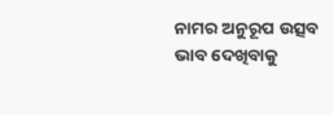ନାମର ଅନୁରୂପ ଉତ୍ସବ ଭାବ ଦେଖିବାକୁ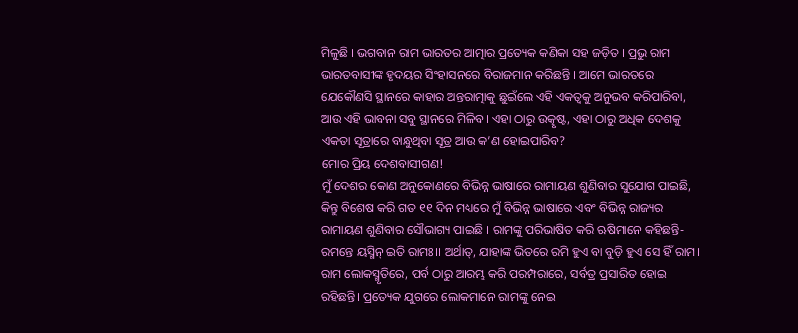ମିଳୁଛି । ଭଗବାନ ରାମ ଭାରତର ଆତ୍ମାର ପ୍ରତ୍ୟେକ କଣିକା ସହ ଜଡ଼ିତ । ପ୍ରଭୁ ରାମ ଭାରତବାସୀଙ୍କ ହୃଦୟର ସିଂହାସନରେ ବିରାଜମାନ କରିଛନ୍ତି । ଆମେ ଭାରତରେ ଯେକୌଣସି ସ୍ଥାନରେ କାହାର ଅନ୍ତରାତ୍ମାକୁ ଛୁଇଁଲେ ଏହି ଏକତ୍ୱକୁ ଅନୁଭବ କରିପାରିବା, ଆଉ ଏହି ଭାବନା ସବୁ ସ୍ଥାନରେ ମିଳିବ। ଏହା ଠାରୁ ଉତ୍କୃଷ୍ଟ, ଏହା ଠାରୁ ଅଧିକ ଦେଶକୁ ଏକତା ସୂତ୍ରାରେ ବାନ୍ଧୁଥିବା ସୂତ୍ର ଆଉ କ’ଣ ହୋଇପାରିବ?
ମୋର ପ୍ରିୟ ଦେଶବାସୀଗଣ!
ମୁଁ ଦେଶର କୋଣ ଅନୁକୋଣରେ ବିଭିନ୍ନ ଭାଷାରେ ରାମାୟଣ ଶୁଣିବାର ସୁଯୋଗ ପାଇଛି, କିନ୍ତୁ ବିଶେଷ କରି ଗତ ୧୧ ଦିନ ମଧ୍ୟରେ ମୁଁ ବିଭିନ୍ନ ଭାଷାରେ ଏବଂ ବିଭିନ୍ନ ରାଜ୍ୟର ରାମାୟଣ ଶୁଣିବାର ସୌଭାଗ୍ୟ ପାଇଛି । ରାମଙ୍କୁ ପରିଭାଷିତ କରି ଋଷିମାନେ କହିଛନ୍ତି- ରମନ୍ତେ ୟସ୍ମିନ୍ ଇତି ରାମଃ।। ଅର୍ଥାତ୍, ଯାହାଙ୍କ ଭିତରେ ରମି ହୁଏ ବା ବୁଡ଼ି ହୁଏ ସେ ହିଁ ରାମ। ରାମ ଲୋକସ୍ମୃତିରେ, ପର୍ବ ଠାରୁ ଆରମ୍ଭ କରି ପରମ୍ପରାରେ, ସର୍ବତ୍ର ପ୍ରସାରିତ ହୋଇ ରହିଛନ୍ତି। ପ୍ରତ୍ୟେକ ଯୁଗରେ ଲୋକମାନେ ରାମଙ୍କୁ ନେଇ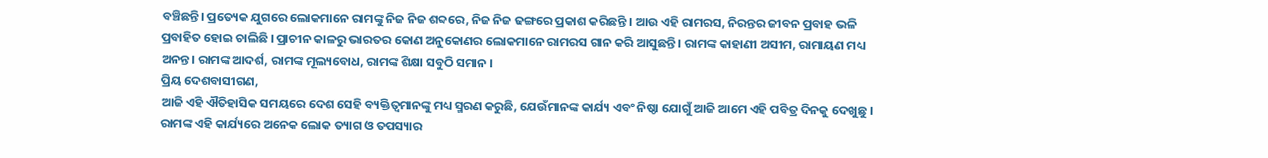ବଞ୍ଚିଛନ୍ତି। ପ୍ରତ୍ୟେକ ଯୁଗରେ ଲୋକମାନେ ରାମଙ୍କୁ ନିଜ ନିଜ ଶବ୍ଦରେ, ନିଜ ନିଜ ଢଙ୍ଗରେ ପ୍ରକାଶ କରିଛନ୍ତି । ଆଉ ଏହି ରାମରସ, ନିରନ୍ତର ଜୀବନ ପ୍ରବାହ ଭଳି ପ୍ରବାହିତ ହୋଇ ଚାଲିଛି । ପ୍ରାଚୀନ କାଳରୁ ଭାରତର କୋଣ ଅନୁକୋଣର ଲୋକମାନେ ରାମରସ ଗାନ କରି ଆସୁଛନ୍ତି । ରାମଙ୍କ କାହାଣୀ ଅସୀମ, ରାମାୟଣ ମଧ୍ୟ ଅନନ୍ତ। ରାମଙ୍କ ଆଦର୍ଶ, ରାମଙ୍କ ମୂଲ୍ୟବୋଧ, ରାମଙ୍କ ଶିକ୍ଷା ସବୁଠି ସମାନ ।
ପ୍ରିୟ ଦେଶବାସୀଗଣ,
ଆଜି ଏହି ଐତିହାସିକ ସମୟରେ ଦେଶ ସେହି ବ୍ୟକ୍ତିତ୍ୱମାନଙ୍କୁ ମଧ୍ୟ ସ୍ମରଣ କରୁଛି, ଯେଉଁମାନଙ୍କ କାର୍ଯ୍ୟ ଏବଂ ନିଷ୍ଠା ଯୋଗୁଁ ଆଜି ଆମେ ଏହି ପବିତ୍ର ଦିନକୁ ଦେଖୁଛୁ । ରାମଙ୍କ ଏହି କାର୍ଯ୍ୟରେ ଅନେକ ଲୋକ ତ୍ୟାଗ ଓ ତପସ୍ୟାର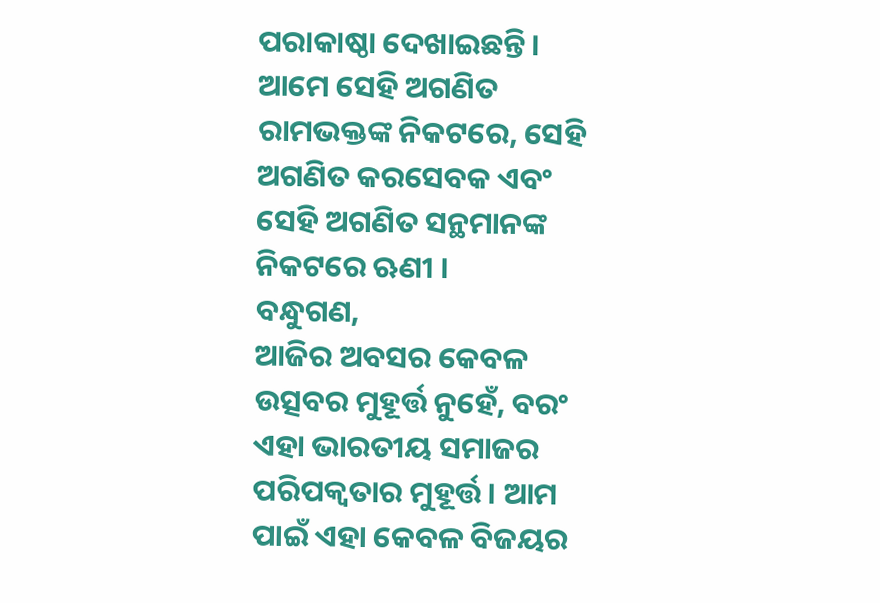ପରାକାଷ୍ଠା ଦେଖାଇଛନ୍ତି । ଆମେ ସେହି ଅଗଣିତ ରାମଭକ୍ତଙ୍କ ନିକଟରେ, ସେହି ଅଗଣିତ କରସେବକ ଏବଂ ସେହି ଅଗଣିତ ସନ୍ଥମାନଙ୍କ ନିକଟରେ ଋଣୀ ।
ବନ୍ଧୁଗଣ,
ଆଜିର ଅବସର କେବଳ ଉତ୍ସବର ମୁହୂର୍ତ୍ତ ନୁହେଁ, ବରଂ ଏହା ଭାରତୀୟ ସମାଜର ପରିପକ୍ୱତାର ମୁହୂର୍ତ୍ତ। ଆମ ପାଇଁ ଏହା କେବଳ ବିଜୟର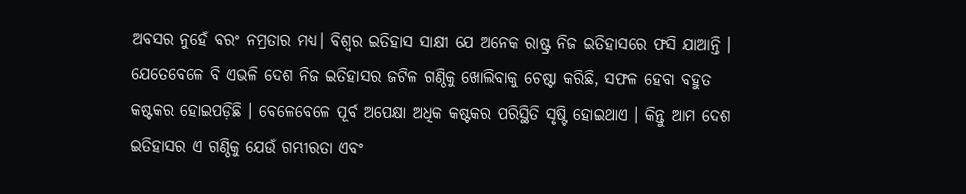ଅବସର ନୁହେଁ ବରଂ ନମ୍ରତାର ମଧ୍ୟ। ବିଶ୍ୱର ଇତିହାସ ସାକ୍ଷୀ ଯେ ଅନେକ ରାଷ୍ଟ୍ର ନିଜ ଇତିହାସରେ ଫସି ଯାଆନ୍ତି । ଯେତେବେଳେ ବି ଏଭଳି ଦେଶ ନିଜ ଇତିହାସର ଜଟିଳ ଗଣ୍ଠିକୁ ଖୋଲିବାକୁ ଚେଷ୍ଟା କରିଛି, ସଫଳ ହେବା ବହୁତ କଷ୍ଟକର ହୋଇପଡ଼ିଛି । ବେଳେବେଳେ ପୂର୍ବ ଅପେକ୍ଷା ଅଧିକ କଷ୍ଟକର ପରିସ୍ଥିତି ସୃଷ୍ଟି ହୋଇଥାଏ । କିନ୍ତୁ ଆମ ଦେଶ ଇତିହାସର ଏ ଗଣ୍ଠିକୁ ଯେଉଁ ଗମ୍ଭୀରତା ଏବଂ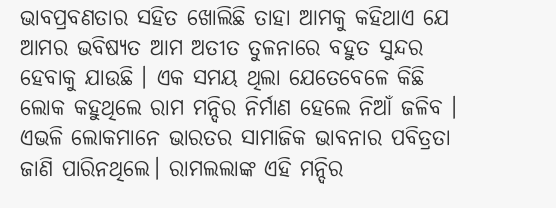ଭାବପ୍ରବଣତାର ସହିତ ଖୋଲିଛି ତାହା ଆମକୁ କହିଥାଏ ଯେ ଆମର ଭବିଷ୍ୟତ ଆମ ଅତୀତ ତୁଳନାରେ ବହୁତ ସୁନ୍ଦର ହେବାକୁ ଯାଉଛି । ଏକ ସମୟ ଥିଲା ଯେତେବେଳେ କିଛି ଲୋକ କହୁଥିଲେ ରାମ ମନ୍ଦିର ନିର୍ମାଣ ହେଲେ ନିଆଁ ଜଳିବ । ଏଭଳି ଲୋକମାନେ ଭାରତର ସାମାଜିକ ଭାବନାର ପବିତ୍ରତା ଜାଣି ପାରିନଥିଲେ। ରାମଲଲାଙ୍କ ଏହି ମନ୍ଦିର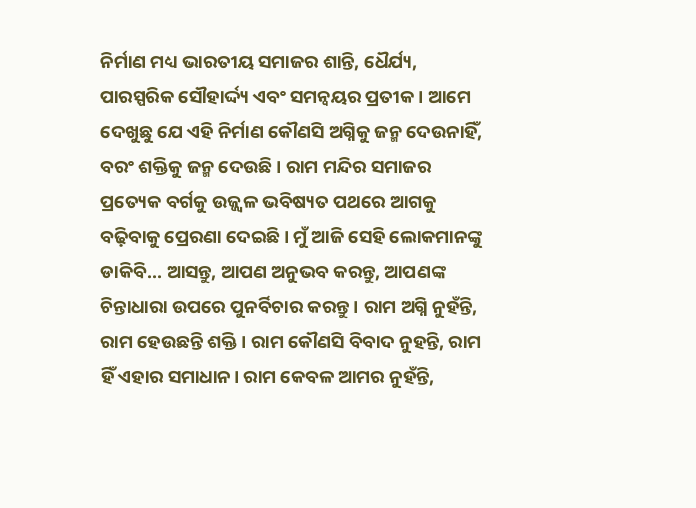ନିର୍ମାଣ ମଧ୍ୟ ଭାରତୀୟ ସମାଜର ଶାନ୍ତି, ଧୈର୍ଯ୍ୟ, ପାରସ୍ପରିକ ସୌହାର୍ଦ୍ଦ୍ୟ ଏବଂ ସମନ୍ୱୟର ପ୍ରତୀକ । ଆମେ ଦେଖୁଛୁ ଯେ ଏହି ନିର୍ମାଣ କୌଣସି ଅଗ୍ନିକୁ ଜନ୍ମ ଦେଉନାହିଁ, ବରଂ ଶକ୍ତିକୁ ଜନ୍ମ ଦେଉଛି । ରାମ ମନ୍ଦିର ସମାଜର ପ୍ରତ୍ୟେକ ବର୍ଗକୁ ଉଜ୍ଜ୍ୱଳ ଭବିଷ୍ୟତ ପଥରେ ଆଗକୁ ବଢ଼ିବାକୁ ପ୍ରେରଣା ଦେଇଛି। ମୁଁ ଆଜି ସେହି ଲୋକମାନଙ୍କୁ ଡାକିବି... ଆସନ୍ତୁ, ଆପଣ ଅନୁଭବ କରନ୍ତୁ, ଆପଣଙ୍କ ଚିନ୍ତାଧାରା ଉପରେ ପୁନର୍ବିଚାର କରନ୍ତୁ। ରାମ ଅଗ୍ନି ନୁହଁନ୍ତି, ରାମ ହେଉଛନ୍ତି ଶକ୍ତି । ରାମ କୌଣସି ବିବାଦ ନୁହନ୍ତି, ରାମ ହିଁ ଏହାର ସମାଧାନ। ରାମ କେବଳ ଆମର ନୁହଁନ୍ତି,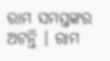ରାମ ସମସ୍ତଙ୍କର ଅଟନ୍ତି । ରାମ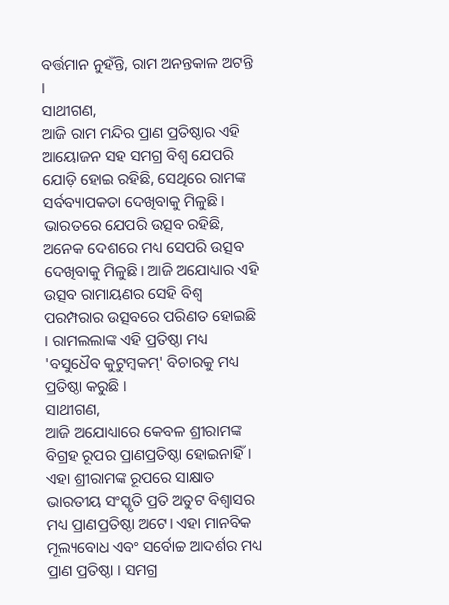ବର୍ତ୍ତମାନ ନୁହଁନ୍ତି, ରାମ ଅନନ୍ତକାଳ ଅଟନ୍ତି ।
ସାଥୀଗଣ,
ଆଜି ରାମ ମନ୍ଦିର ପ୍ରାଣ ପ୍ରତିଷ୍ଠାର ଏହି ଆୟୋଜନ ସହ ସମଗ୍ର ବିଶ୍ୱ ଯେପରି ଯୋଡ଼ି ହୋଇ ରହିଛି, ସେଥିରେ ରାମଙ୍କ ସର୍ବବ୍ୟାପକତା ଦେଖିବାକୁ ମିଳୁଛି। ଭାରତରେ ଯେପରି ଉତ୍ସବ ରହିଛି, ଅନେକ ଦେଶରେ ମଧ୍ୟ ସେପରି ଉତ୍ସବ ଦେଖିବାକୁ ମିଳୁଛି। ଆଜି ଅଯୋଧ୍ୟାର ଏହି ଉତ୍ସବ ରାମାୟଣର ସେହି ବିଶ୍ୱ ପରମ୍ପରାର ଉତ୍ସବରେ ପରିଣତ ହୋଇଛି । ରାମଲଲାଙ୍କ ଏହି ପ୍ରତିଷ୍ଠା ମଧ୍ୟ 'ବସୁଧୈବ କୁଟୁମ୍ବକମ୍' ବିଚାରକୁ ମଧ୍ୟ ପ୍ରତିଷ୍ଠା କରୁଛି ।
ସାଥୀଗଣ,
ଆଜି ଅଯୋଧ୍ୟାରେ କେବଳ ଶ୍ରୀରାମଙ୍କ ବିଗ୍ରହ ରୂପର ପ୍ରାଣପ୍ରତିଷ୍ଠା ହୋଇନାହିଁ । ଏହା ଶ୍ରୀରାମଙ୍କ ରୂପରେ ସାକ୍ଷାତ ଭାରତୀୟ ସଂସ୍କୃତି ପ୍ରତି ଅତୁଟ ବିଶ୍ୱାସର ମଧ୍ୟ ପ୍ରାଣପ୍ରତିଷ୍ଠା ଅଟେ। ଏହା ମାନବିକ ମୂଲ୍ୟବୋଧ ଏବଂ ସର୍ବୋଚ୍ଚ ଆଦର୍ଶର ମଧ୍ୟ ପ୍ରାଣ ପ୍ରତିଷ୍ଠା । ସମଗ୍ର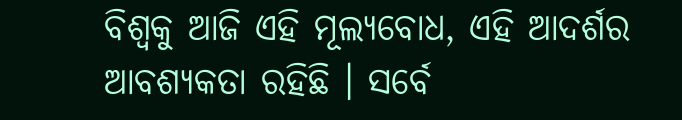ବିଶ୍ୱକୁ ଆଜି ଏହି ମୂଲ୍ୟବୋଧ, ଏହି ଆଦର୍ଶର ଆବଶ୍ୟକତା ରହିଛି । ସର୍ବେ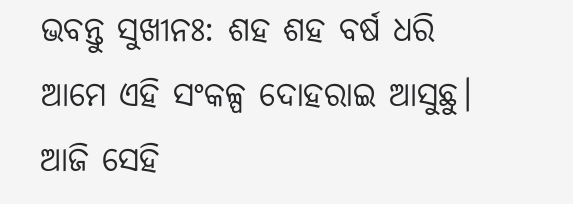ଭବନ୍ତୁ ସୁଖୀନଃ: ଶହ ଶହ ବର୍ଷ ଧରି ଆମେ ଏହି ସଂକଳ୍ପ ଦୋହରାଇ ଆସୁଛୁ। ଆଜି ସେହି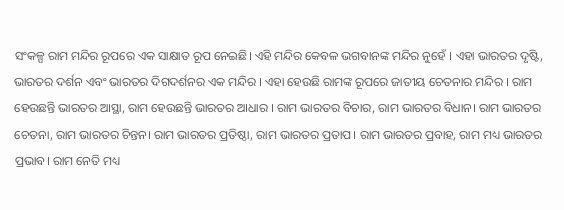ସଂକଳ୍ପ ରାମ ମନ୍ଦିର ରୂପରେ ଏକ ସାକ୍ଷାତ ରୂପ ନେଇଛି। ଏହି ମନ୍ଦିର କେବଳ ଭଗବାନଙ୍କ ମନ୍ଦିର ନୁହେଁ । ଏହା ଭାରତର ଦୃଷ୍ଟି, ଭାରତର ଦର୍ଶନ ଏବଂ ଭାରତର ଦିଗଦର୍ଶନର ଏକ ମନ୍ଦିର । ଏହା ହେଉଛି ରାମଙ୍କ ରୂପରେ ଜାତୀୟ ଚେତନାର ମନ୍ଦିର । ରାମ ହେଉଛନ୍ତି ଭାରତର ଆସ୍ଥା, ରାମ ହେଉଛନ୍ତି ଭାରତର ଆଧାର । ରାମ ଭାରତର ବିଚାର, ରାମ ଭାରତର ବିଧାନ। ରାମ ଭାରତର ଚେତନା, ରାମ ଭାରତର ଚିନ୍ତନ। ରାମ ଭାରତର ପ୍ରତିଷ୍ଠା, ରାମ ଭାରତର ପ୍ରତାପ। ରାମ ଭାରତର ପ୍ରବାହ, ରାମ ମଧ୍ୟ ଭାରତର ପ୍ରଭାବ। ରାମ ନେତି ମଧ୍ୟ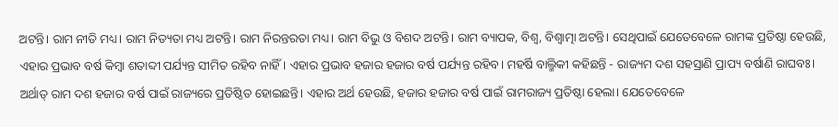ଅଟନ୍ତି। ରାମ ନୀତି ମଧ୍ୟ। ରାମ ନିତ୍ୟତା ମଧ୍ୟ ଅଟନ୍ତି। ରାମ ନିରନ୍ତରତା ମଧ୍ୟ। ରାମ ବିଭୁ ଓ ବିଶଦ ଅଟନ୍ତି। ରାମ ବ୍ୟାପକ, ବିଶ୍ୱ, ବିଶ୍ୱାତ୍ମା ଅଟନ୍ତି। ସେଥିପାଇଁ ଯେତେବେଳେ ରାମଙ୍କ ପ୍ରତିଷ୍ଠା ହେଉଛି, ଏହାର ପ୍ରଭାବ ବର୍ଷ କିମ୍ବା ଶତାବ୍ଦୀ ପର୍ଯ୍ୟନ୍ତ ସୀମିତ ରହିବ ନାହିଁ। ଏହାର ପ୍ରଭାବ ହଜାର ହଜାର ବର୍ଷ ପର୍ଯ୍ୟନ୍ତ ରହିବ। ମହର୍ଷି ବାଲ୍ମିକୀ କହିଛନ୍ତି - ରାଜ୍ୟମ ଦଶ ସହସ୍ରାଣି ପ୍ରାପ୍ୟ ବର୍ଷାଣି ରାଘବଃ। ଅର୍ଥାତ୍ ରାମ ଦଶ ହଜାର ବର୍ଷ ପାଇଁ ରାଜ୍ୟରେ ପ୍ରତିଷ୍ଠିତ ହୋଇଛନ୍ତି। ଏହାର ଅର୍ଥ ହେଉଛି, ହଜାର ହଜାର ବର୍ଷ ପାଇଁ ରାମରାଜ୍ୟ ପ୍ରତିଷ୍ଠା ହେଲା। ଯେତେବେଳେ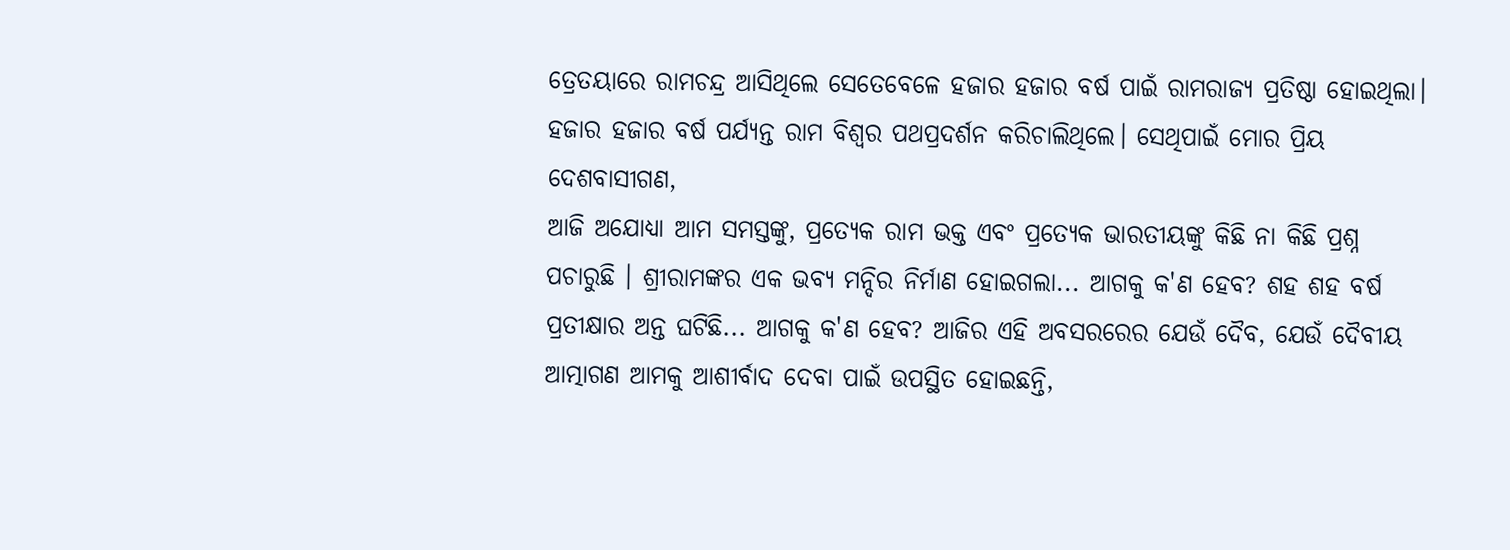ତ୍ରେତୟାରେ ରାମଚନ୍ଦ୍ର ଆସିଥିଲେ ସେତେବେଳେ ହଜାର ହଜାର ବର୍ଷ ପାଇଁ ରାମରାଜ୍ୟ ପ୍ରତିଷ୍ଠା ହୋଇଥିଲା। ହଜାର ହଜାର ବର୍ଷ ପର୍ଯ୍ୟନ୍ତ ରାମ ବିଶ୍ୱର ପଥପ୍ରଦର୍ଶନ କରିଚାଲିଥିଲେ। ସେଥିପାଇଁ ମୋର ପ୍ରିୟ ଦେଶବାସୀଗଣ,
ଆଜି ଅଯୋଧ୍ୟା ଆମ ସମସ୍ତଙ୍କୁ, ପ୍ରତ୍ୟେକ ରାମ ଭକ୍ତ ଏବଂ ପ୍ରତ୍ୟେକ ଭାରତୀୟଙ୍କୁ କିଛି ନା କିଛି ପ୍ରଶ୍ନ ପଚାରୁଛି । ଶ୍ରୀରାମଙ୍କର ଏକ ଭବ୍ୟ ମନ୍ଦିର ନିର୍ମାଣ ହୋଇଗଲା... ଆଗକୁ କ'ଣ ହେବ? ଶହ ଶହ ବର୍ଷ ପ୍ରତୀକ୍ଷାର ଅନ୍ତ ଘଟିଛି... ଆଗକୁ କ'ଣ ହେବ? ଆଜିର ଏହି ଅବସରରେର ଯେଉଁ ଦୈବ, ଯେଉଁ ଦୈବୀୟ ଆତ୍ମାଗଣ ଆମକୁ ଆଶୀର୍ବାଦ ଦେବା ପାଇଁ ଉପସ୍ଥିତ ହୋଇଛନ୍ତି,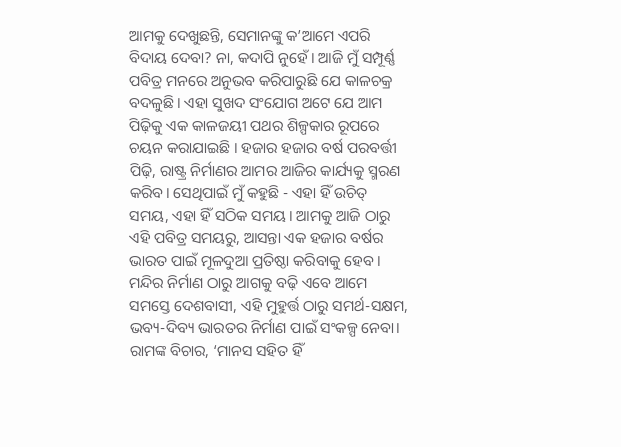ଆମକୁ ଦେଖୁଛନ୍ତି, ସେମାନଙ୍କୁ କ’ଆମେ ଏପରି ବିଦାୟ ଦେବା? ନା, କଦାପି ନୁହେଁ। ଆଜି ମୁଁ ସମ୍ପୂର୍ଣ୍ଣ ପବିତ୍ର ମନରେ ଅନୁଭବ କରିପାରୁଛି ଯେ କାଳଚକ୍ର ବଦଳୁଛି। ଏହା ସୁଖଦ ସଂଯୋଗ ଅଟେ ଯେ ଆମ ପିଢ଼ିକୁ ଏକ କାଳଜୟୀ ପଥର ଶିଳ୍ପକାର ରୂପରେ ଚୟନ କରାଯାଇଛି । ହଜାର ହଜାର ବର୍ଷ ପରବର୍ତ୍ତୀ ପିଢ଼ି, ରାଷ୍ଟ୍ର ନିର୍ମାଣର ଆମର ଆଜିର କାର୍ଯ୍ୟକୁ ସ୍ମରଣ କରିବ। ସେଥିପାଇଁ ମୁଁ କହୁଛି - ଏହା ହିଁ ଉଚିତ୍ ସମୟ, ଏହା ହିଁ ସଠିକ ସମୟ। ଆମକୁ ଆଜି ଠାରୁ ଏହି ପବିତ୍ର ସମୟରୁ, ଆସନ୍ତା ଏକ ହଜାର ବର୍ଷର ଭାରତ ପାଇଁ ମୂଳଦୁଆ ପ୍ରତିଷ୍ଠା କରିବାକୁ ହେବ। ମନ୍ଦିର ନିର୍ମାଣ ଠାରୁ ଆଗକୁ ବଢ଼ି ଏବେ ଆମେ ସମସ୍ତେ ଦେଶବାସୀ, ଏହି ମୁହୁର୍ତ୍ତ ଠାରୁ ସମର୍ଥ-ସକ୍ଷମ, ଭବ୍ୟ-ଦିବ୍ୟ ଭାରତର ନିର୍ମାଣ ପାଇଁ ସଂକଳ୍ପ ନେବା। ରାମଙ୍କ ବିଚାର, ‘ମାନସ ସହିତ ହିଁ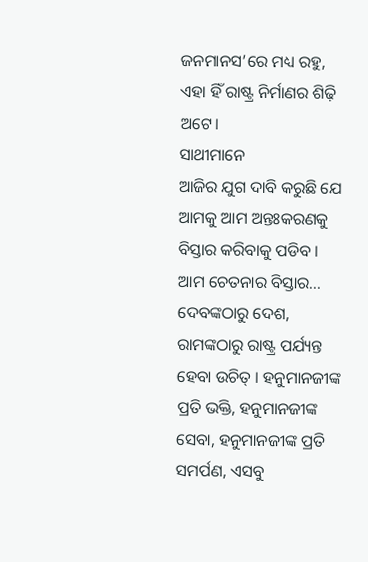ଜନମାନସ’ରେ ମଧ୍ୟ ରହୁ, ଏହା ହିଁ ରାଷ୍ଟ୍ର ନିର୍ମାଣର ଶିଢ଼ି ଅଟେ।
ସାଥୀମାନେ
ଆଜିର ଯୁଗ ଦାବି କରୁଛି ଯେ ଆମକୁ ଆମ ଅନ୍ତଃକରଣକୁ ବିସ୍ତାର କରିବାକୁ ପଡିବ । ଆମ ଚେତନାର ବିସ୍ତାର... ଦେବଙ୍କଠାରୁ ଦେଶ, ରାମଙ୍କଠାରୁ ରାଷ୍ଟ୍ର ପର୍ଯ୍ୟନ୍ତ ହେବା ଉଚିତ୍ । ହନୁମାନଜୀଙ୍କ ପ୍ରତି ଭକ୍ତି, ହନୁମାନଜୀଙ୍କ ସେବା, ହନୁମାନଜୀଙ୍କ ପ୍ରତି ସମର୍ପଣ, ଏସବୁ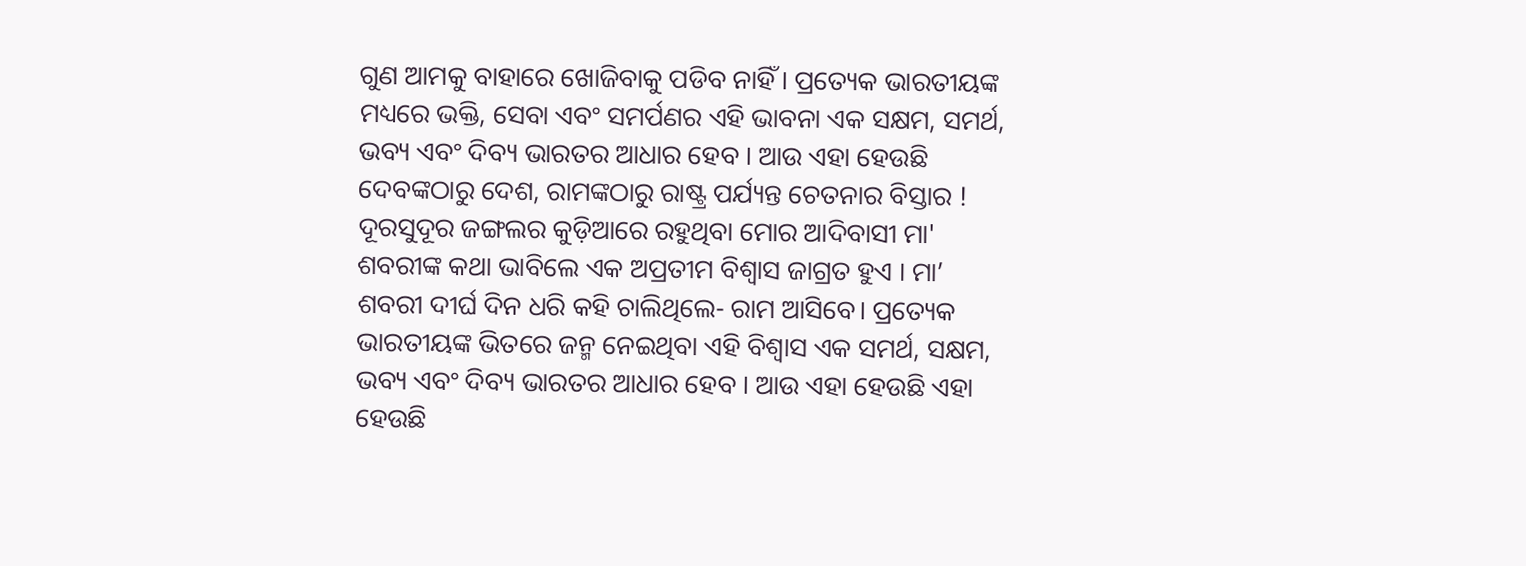ଗୁଣ ଆମକୁ ବାହାରେ ଖୋଜିବାକୁ ପଡିବ ନାହିଁ । ପ୍ରତ୍ୟେକ ଭାରତୀୟଙ୍କ ମଧ୍ୟରେ ଭକ୍ତି, ସେବା ଏବଂ ସମର୍ପଣର ଏହି ଭାବନା ଏକ ସକ୍ଷମ, ସମର୍ଥ, ଭବ୍ୟ ଏବଂ ଦିବ୍ୟ ଭାରତର ଆଧାର ହେବ । ଆଉ ଏହା ହେଉଛି ଦେବଙ୍କଠାରୁ ଦେଶ, ରାମଙ୍କଠାରୁ ରାଷ୍ଟ୍ର ପର୍ଯ୍ୟନ୍ତ ଚେତନାର ବିସ୍ତାର ! ଦୂରସୁଦୂର ଜଙ୍ଗଲର କୁଡ଼ିଆରେ ରହୁଥିବା ମୋର ଆଦିବାସୀ ମା' ଶବରୀଙ୍କ କଥା ଭାବିଲେ ଏକ ଅପ୍ରତୀମ ବିଶ୍ୱାସ ଜାଗ୍ରତ ହୁଏ । ମା’ ଶବରୀ ଦୀର୍ଘ ଦିନ ଧରି କହି ଚାଲିଥିଲେ- ରାମ ଆସିବେ। ପ୍ରତ୍ୟେକ ଭାରତୀୟଙ୍କ ଭିତରେ ଜନ୍ମ ନେଇଥିବା ଏହି ବିଶ୍ୱାସ ଏକ ସମର୍ଥ, ସକ୍ଷମ, ଭବ୍ୟ ଏବଂ ଦିବ୍ୟ ଭାରତର ଆଧାର ହେବ । ଆଉ ଏହା ହେଉଛି ଏହା ହେଉଛି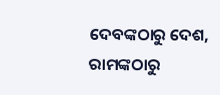ଦେବଙ୍କଠାରୁ ଦେଶ, ରାମଙ୍କଠାରୁ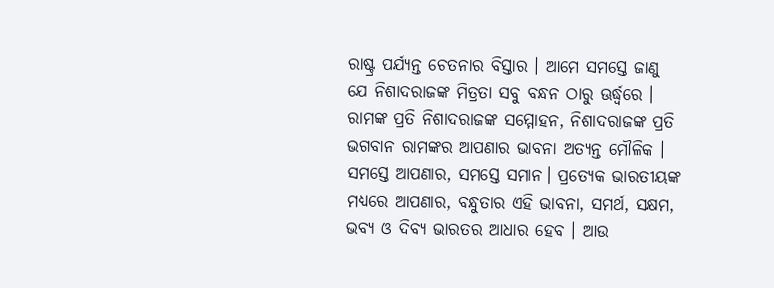ରାଷ୍ଟ୍ର ପର୍ଯ୍ୟନ୍ତ ଚେତନାର ବିସ୍ତାର । ଆମେ ସମସ୍ତେ ଜାଣୁ ଯେ ନିଶାଦରାଜଙ୍କ ମିତ୍ରତା ସବୁ ବନ୍ଧନ ଠାରୁ ଊର୍ଦ୍ଧ୍ୱରେ । ରାମଙ୍କ ପ୍ରତି ନିଶାଦରାଜଙ୍କ ସମ୍ମୋହନ, ନିଶାଦରାଜଙ୍କ ପ୍ରତି ଭଗବାନ ରାମଙ୍କର ଆପଣାର ଭାବନା ଅତ୍ୟନ୍ତ ମୌଳିକ । ସମସ୍ତେ ଆପଣାର, ସମସ୍ତେ ସମାନ। ପ୍ରତ୍ୟେକ ଭାରତୀୟଙ୍କ ମଧ୍ୟରେ ଆପଣାର, ବନ୍ଧୁତାର ଏହି ଭାବନା, ସମର୍ଥ, ସକ୍ଷମ, ଭବ୍ୟ ଓ ଦିବ୍ୟ ଭାରତର ଆଧାର ହେବ । ଆଉ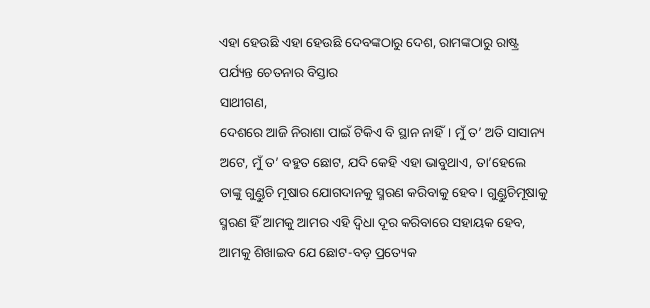ଏହା ହେଉଛି ଏହା ହେଉଛି ଦେବଙ୍କଠାରୁ ଦେଶ, ରାମଙ୍କଠାରୁ ରାଷ୍ଟ୍ର ପର୍ଯ୍ୟନ୍ତ ଚେତନାର ବିସ୍ତାର
ସାଥୀଗଣ,
ଦେଶରେ ଆଜି ନିରାଶା ପାଇଁ ଟିକିଏ ବି ସ୍ଥାନ ନାହିଁ। ମୁଁ ତ’ ଅତି ସାସାନ୍ୟ ଅଟେ, ମୁଁ ତ’ ବହୁତ ଛୋଟ, ଯଦି କେହି ଏହା ଭାବୁଥାଏ, ତା’ହେଲେ ତାଙ୍କୁ ଗୁଣ୍ଡୁଚି ମୂଷାର ଯୋଗଦାନକୁ ସ୍ମରଣ କରିବାକୁ ହେବ। ଗୁଣ୍ଡୁଚିମୂଷାକୁ ସ୍ମରଣ ହିଁ ଆମକୁ ଆମର ଏହି ଦ୍ୱିଧା ଦୂର କରିବାରେ ସହାୟକ ହେବ, ଆମକୁ ଶିଖାଇବ ଯେ ଛୋଟ-ବଡ଼ ପ୍ରତ୍ୟେକ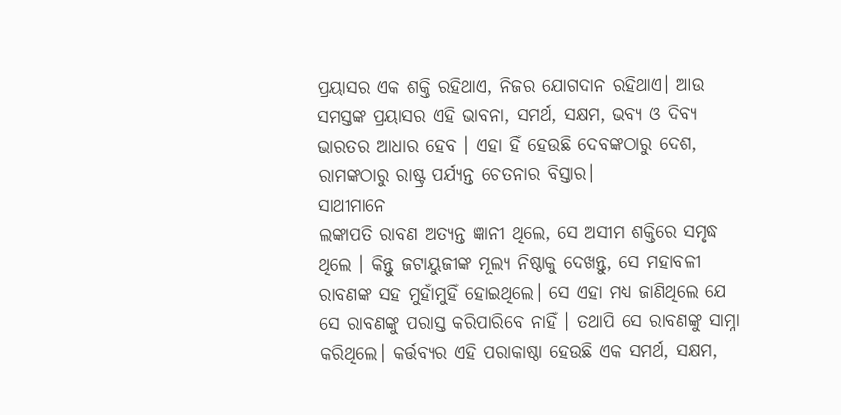ପ୍ରୟାସର ଏକ ଶକ୍ତି ରହିଥାଏ, ନିଜର ଯୋଗଦାନ ରହିଥାଏ। ଆଉ ସମସ୍ତଙ୍କ ପ୍ରୟାସର ଏହି ଭାବନା, ସମର୍ଥ, ସକ୍ଷମ, ଭବ୍ୟ ଓ ଦିବ୍ୟ ଭାରତର ଆଧାର ହେବ । ଏହା ହିଁ ହେଉଛି ଦେବଙ୍କଠାରୁ ଦେଶ, ରାମଙ୍କଠାରୁ ରାଷ୍ଟ୍ର ପର୍ଯ୍ୟନ୍ତ ଚେତନାର ବିସ୍ତାର।
ସାଥୀମାନେ
ଲଙ୍କାପତି ରାବଣ ଅତ୍ୟନ୍ତ ଜ୍ଞାନୀ ଥିଲେ, ସେ ଅସୀମ ଶକ୍ତିରେ ସମୃଦ୍ଧ ଥିଲେ । କିନ୍ତୁ ଜଟାୟୁଜୀଙ୍କ ମୂଲ୍ୟ ନିଷ୍ଠାକୁ ଦେଖନ୍ତୁ, ସେ ମହାବଳୀ ରାବଣଙ୍କ ସହ ମୁହାଁମୁହିଁ ହୋଇଥିଲେ। ସେ ଏହା ମଧ୍ୟ ଜାଣିଥିଲେ ଯେ ସେ ରାବଣଙ୍କୁ ପରାସ୍ତ କରିପାରିବେ ନାହିଁ । ତଥାପି ସେ ରାବଣଙ୍କୁ ସାମ୍ନା କରିଥିଲେ। କର୍ତ୍ତବ୍ୟର ଏହି ପରାକାଷ୍ଠା ହେଉଛି ଏକ ସମର୍ଥ, ସକ୍ଷମ,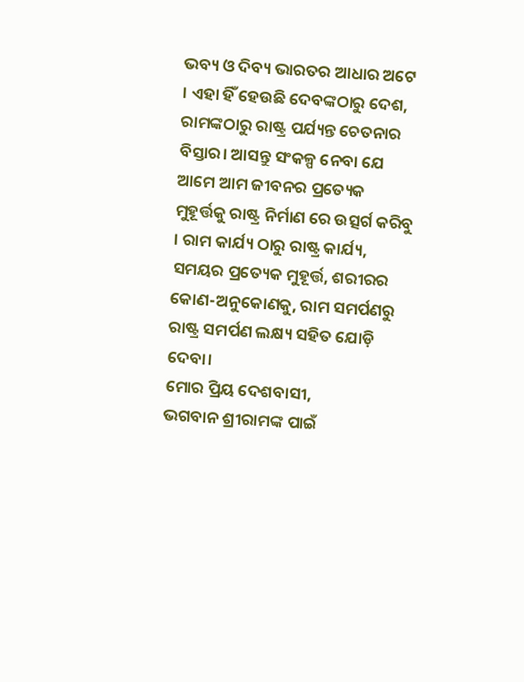ଭବ୍ୟ ଓ ଦିବ୍ୟ ଭାରତର ଆଧାର ଅଟେ । ଏହା ହିଁ ହେଉଛି ଦେବଙ୍କଠାରୁ ଦେଶ, ରାମଙ୍କଠାରୁ ରାଷ୍ଟ୍ର ପର୍ଯ୍ୟନ୍ତ ଚେତନାର ବିସ୍ତାର। ଆସନ୍ତୁ ସଂକଳ୍ପ ନେବା ଯେ ଆମେ ଆମ ଜୀବନର ପ୍ରତ୍ୟେକ ମୁହୂର୍ତ୍ତକୁ ରାଷ୍ଟ୍ର ନିର୍ମାଣ ରେ ଉତ୍ସର୍ଗ କରିବୁ । ରାମ କାର୍ଯ୍ୟ ଠାରୁ ରାଷ୍ଟ୍ର କାର୍ଯ୍ୟ, ସମୟର ପ୍ରତ୍ୟେକ ମୁହୂର୍ତ୍ତ, ଶରୀରର କୋଣ-ଅନୁକୋଣକୁ, ରାମ ସମର୍ପଣରୁ ରାଷ୍ଟ୍ର ସମର୍ପଣ ଲକ୍ଷ୍ୟ ସହିତ ଯୋଡ଼ି ଦେବା।
ମୋର ପ୍ରିୟ ଦେଶବାସୀ,
ଭଗବାନ ଶ୍ରୀରାମଙ୍କ ପାଇଁ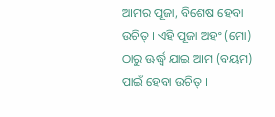ଆମର ପୂଜା, ବିଶେଷ ହେବା ଉଚିତ୍ । ଏହି ପୂଜା ଅହଂ (ମୋ) ଠାରୁ ଊର୍ଦ୍ଧ୍ୱ ଯାଇ ଆମ (ବୟମ) ପାଇଁ ହେବା ଉଚିତ୍ ।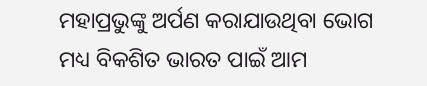ମହାପ୍ରଭୁଙ୍କୁ ଅର୍ପଣ କରାଯାଉଥିବା ଭୋଗ ମଧ୍ୟ ବିକଶିତ ଭାରତ ପାଇଁ ଆମ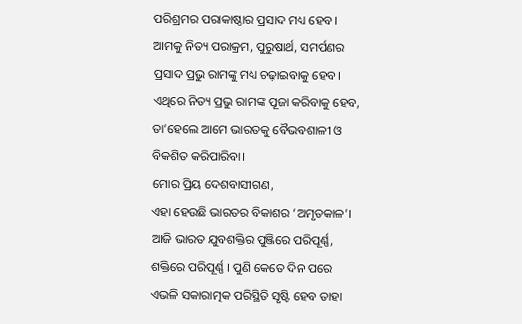ପରିଶ୍ରମର ପରାକାଷ୍ଠାର ପ୍ରସାଦ ମଧ୍ୟ ହେବ। ଆମକୁ ନିତ୍ୟ ପରାକ୍ରମ, ପୁରୁଷାର୍ଥ, ସମର୍ପଣର ପ୍ରସାଦ ପ୍ରଭୁ ରାମଙ୍କୁ ମଧ୍ୟ ଚଢ଼ାଇବାକୁ ହେବ। ଏଥିରେ ନିତ୍ୟ ପ୍ରଭୁ ରାମଙ୍କ ପୂଜା କରିବାକୁ ହେବ, ତା’ହେଲେ ଆମେ ଭାରତକୁ ବୈଭବଶାଳୀ ଓ ବିକଶିତ କରିପାରିବା।
ମୋର ପ୍ରିୟ ଦେଶବାସୀଗଣ,
ଏହା ହେଉଛି ଭାରତର ବିକାଶର ‘ଅମୃତକାଳ’। ଆଜି ଭାରତ ଯୁବଶକ୍ତିର ପୁଞ୍ଜିରେ ପରିପୂର୍ଣ୍ଣ, ଶକ୍ତିରେ ପରିପୂର୍ଣ୍ଣ । ପୁଣି କେତେ ଦିନ ପରେ ଏଭଳି ସକାରାତ୍ମକ ପରିସ୍ଥିତି ସୃଷ୍ଟି ହେବ ତାହା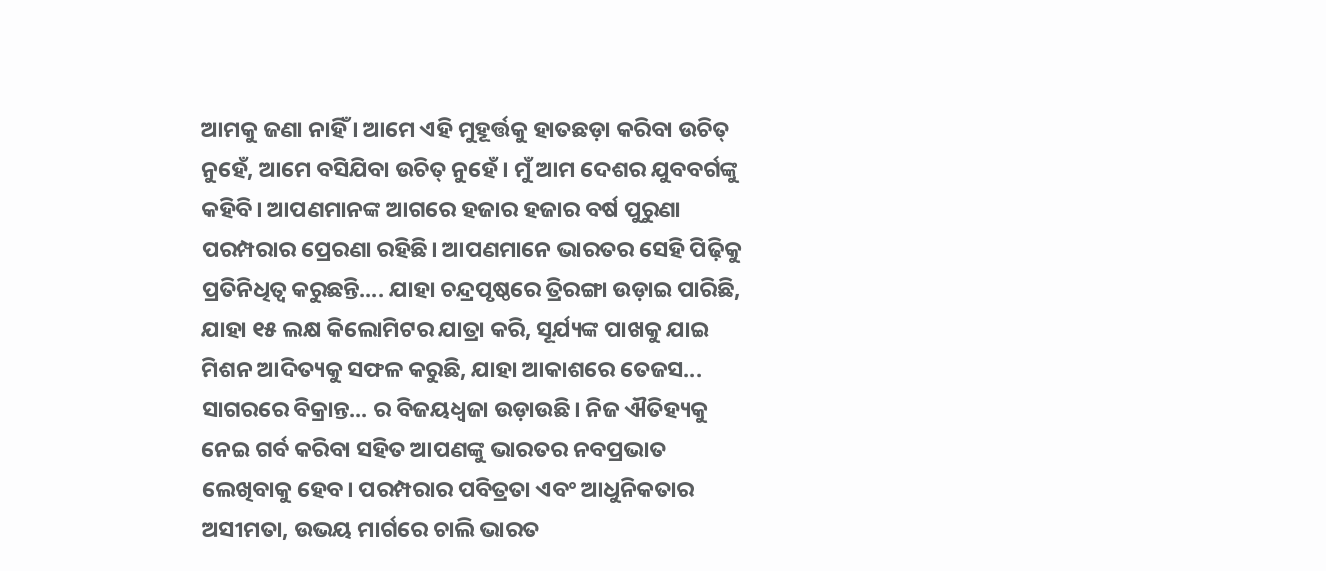ଆମକୁ ଜଣା ନାହିଁ । ଆମେ ଏହି ମୁହୂର୍ତ୍ତକୁ ହାତଛଡ଼ା କରିବା ଉଚିତ୍ ନୁହେଁ, ଆମେ ବସିଯିବା ଉଚିତ୍ ନୁହେଁ । ମୁଁ ଆମ ଦେଶର ଯୁବବର୍ଗଙ୍କୁ କହିବି। ଆପଣମାନଙ୍କ ଆଗରେ ହଜାର ହଜାର ବର୍ଷ ପୁରୁଣା ପରମ୍ପରାର ପ୍ରେରଣା ରହିଛି। ଆପଣମାନେ ଭାରତର ସେହି ପିଢ଼ିକୁ ପ୍ରତିନିଧିତ୍ୱ କରୁଛନ୍ତି.... ଯାହା ଚନ୍ଦ୍ରପୃଷ୍ଠରେ ତ୍ରିରଙ୍ଗା ଉଡ଼ାଇ ପାରିଛି, ଯାହା ୧୫ ଲକ୍ଷ କିଲୋମିଟର ଯାତ୍ରା କରି, ସୂର୍ଯ୍ୟଙ୍କ ପାଖକୁ ଯାଇ ମିଶନ ଆଦିତ୍ୟକୁ ସଫଳ କରୁଛି, ଯାହା ଆକାଶରେ ତେଜସ... ସାଗରରେ ବିକ୍ରାନ୍ତ... ର ବିଜୟଧ୍ୱଜା ଉଡ଼ାଉଛି। ନିଜ ଐତିହ୍ୟକୁ ନେଇ ଗର୍ବ କରିବା ସହିତ ଆପଣଙ୍କୁ ଭାରତର ନବପ୍ରଭାତ ଲେଖିବାକୁ ହେବ। ପରମ୍ପରାର ପବିତ୍ରତା ଏବଂ ଆଧୁନିକତାର ଅସୀମତା, ଉଭୟ ମାର୍ଗରେ ଚାଲି ଭାରତ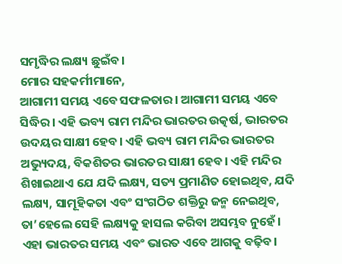ସମୃଦ୍ଧିର ଲକ୍ଷ୍ୟ ଛୁଇଁବ।
ମୋର ସହକର୍ମୀମାନେ,
ଆଗାମୀ ସମୟ ଏବେ ସଫଳତାର। ଆଗାମୀ ସମୟ ଏବେ ସିଦ୍ଧିର। ଏହି ଭବ୍ୟ ରାମ ମନ୍ଦିର ଭାରତର ଉତ୍କର୍ଷ, ଭାରତର ଉଦୟର ସାକ୍ଷୀ ହେବ। ଏହି ଭବ୍ୟ ରାମ ମନ୍ଦିର ଭାରତର ଅଭ୍ୟୁଦୟ, ବିକଶିତର ଭାରତର ସାକ୍ଷୀ ହେବ। ଏହି ମନ୍ଦିର ଶିଖାଇଥାଏ ଯେ ଯଦି ଲକ୍ଷ୍ୟ, ସତ୍ୟ ପ୍ରମାଣିତ ହୋଇଥିବ, ଯଦି ଲକ୍ଷ୍ୟ, ସାମୂହିକତା ଏବଂ ସଂଗଠିତ ଶକ୍ତିରୁ ଜନ୍ମ ନେଇଥିବ, ତା’ହେଲେ ସେହି ଲକ୍ଷ୍ୟକୁ ହାସଲ କରିବା ଅସମ୍ଭବ ନୁହେଁ। ଏହା ଭାରତର ସମୟ ଏବଂ ଭାରତ ଏବେ ଆଗକୁ ବଢ଼ିବ।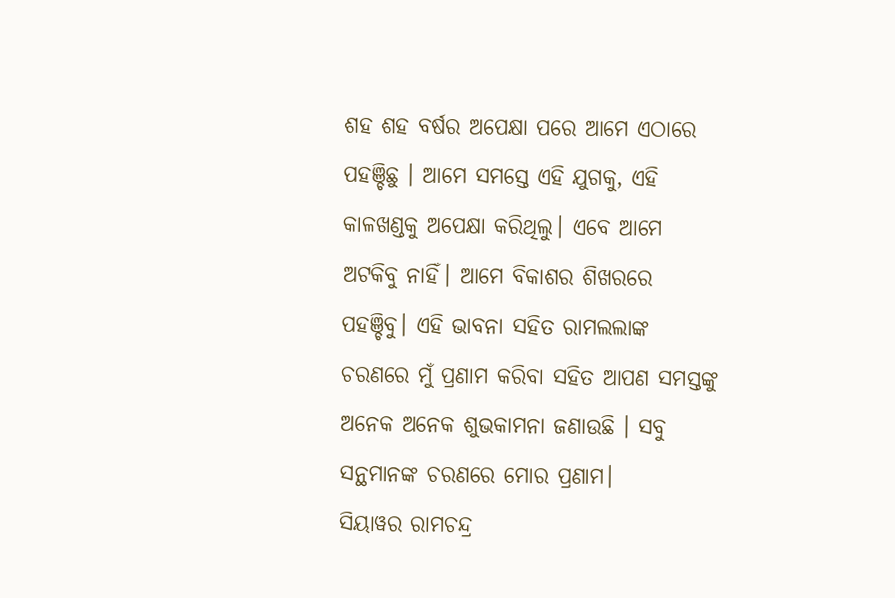ଶହ ଶହ ବର୍ଷର ଅପେକ୍ଷା ପରେ ଆମେ ଏଠାରେ ପହଞ୍ଚିଛୁ । ଆମେ ସମସ୍ତେ ଏହି ଯୁଗକୁ, ଏହି କାଳଖଣ୍ଡକୁ ଅପେକ୍ଷା କରିଥିଲୁ। ଏବେ ଆମେ ଅଟକିବୁ ନାହିଁ। ଆମେ ବିକାଶର ଶିଖରରେ ପହଞ୍ଚିବୁ। ଏହି ଭାବନା ସହିତ ରାମଲଲାଙ୍କ ଚରଣରେ ମୁଁ ପ୍ରଣାମ କରିବା ସହିତ ଆପଣ ସମସ୍ତଙ୍କୁ ଅନେକ ଅନେକ ଶୁଭକାମନା ଜଣାଉଛି । ସବୁ ସନ୍ଥମାନଙ୍କ ଚରଣରେ ମୋର ପ୍ରଣାମ।
ସିୟାୱର ରାମଚନ୍ଦ୍ର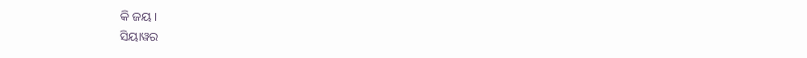କି ଜୟ ।
ସିୟାୱର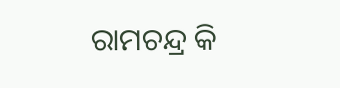ରାମଚନ୍ଦ୍ର କି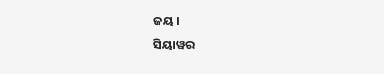ଜୟ ।
ସିୟାୱର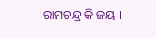ରାମଚନ୍ଦ୍ର କି ଜୟ ।